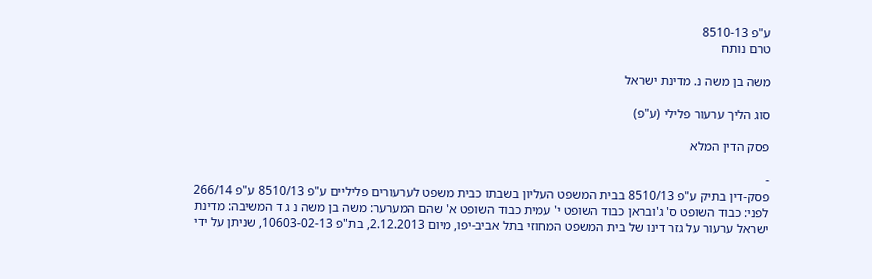ע"פ 8510-13
טרם נותח

משה בן משה נ. מדינת ישראל

סוג הליך ערעור פלילי (ע"פ)

פסק הדין המלא

-
פסק-דין בתיק ע"פ 8510/13 בבית המשפט העליון בשבתו כבית משפט לערעורים פליליים ע"פ 8510/13 ע"פ 266/14 לפני: כבוד השופט ס' ג'ובראן כבוד השופט י' עמית כבוד השופט א' שהם המערער: משה בן משה נ ג ד המשיבה: מדינת ישראל ערעור על גזר דינו של בית המשפט המחוזי בתל אביב-יפו, מיום 2.12.2013, בת"פ 10603-02-13, שניתן על ידי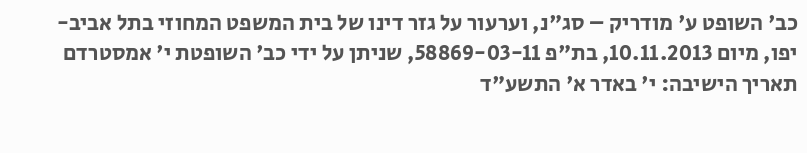כב' השופט ע' מודריק – סג"נ, וערעור על גזר דינו של בית המשפט המחוזי בתל אביב-יפו, מיום 10.11.2013, בת"פ 58869-03-11, שניתן על ידי כב' השופטת י' אמסטרדם תאריך הישיבה: י' באדר א' התשע"ד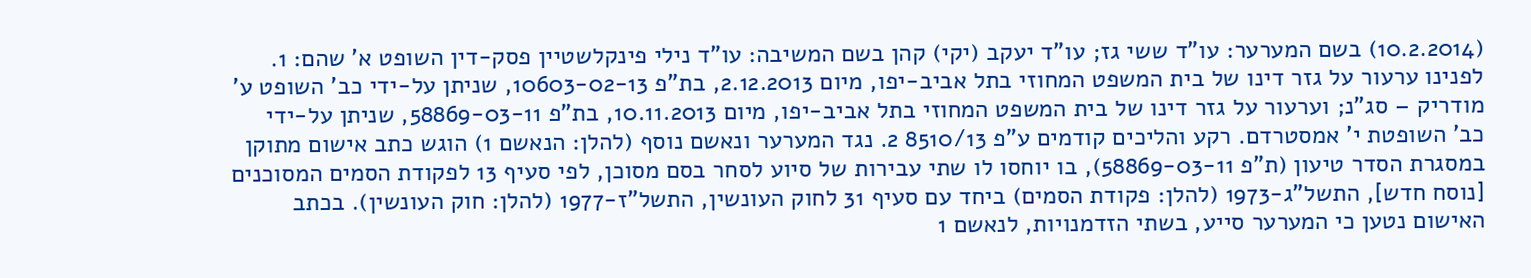(10.2.2014) בשם המערער: עו"ד ששי גז; עו"ד יעקב (יקי) קהן בשם המשיבה: עו"ד נילי פינקלשטיין פסק-דין השופט א' שהם: 1. לפנינו ערעור על גזר דינו של בית המשפט המחוזי בתל אביב-יפו, מיום 2.12.2013, בת"פ 10603-02-13, שניתן על-ידי כב' השופט ע' מודריק – סג"נ; וערעור על גזר דינו של בית המשפט המחוזי בתל אביב-יפו, מיום 10.11.2013, בת"פ 58869-03-11, שניתן על-ידי כב' השופטת י' אמסטרדם. רקע והליכים קודמים ע"פ 8510/13 2. נגד המערער ונאשם נוסף (להלן: הנאשם 1) הוגש כתב אישום מתוקן במסגרת הסדר טיעון (ת"פ 58869-03-11), בו יוחסו לו שתי עבירות של סיוע לסחר בסם מסוכן, לפי סעיף 13 לפקודת הסמים המסוכנים [נוסח חדש], התשל"ג-1973 (להלן: פקודת הסמים) ביחד עם סעיף 31 לחוק העונשין, התשל"ז-1977 (להלן: חוק העונשין). בכתב האישום נטען כי המערער סייע, בשתי הזדמנויות, לנאשם 1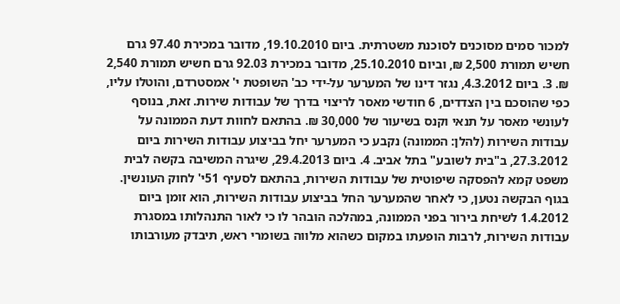למכור סמים מסוכנים לסוכנת משטרתית. ביום 19.10.2010, מדובר במכירת 97.40 גרם חשיש תמורת 2,500 ₪, וביום 25.10.2010, מדובר במכירת 92.03 גרם חשיש תמורת 2,540 ₪. 3. ביום 4.3.2012, נגזר דינו של המערער על-ידי כב' השופטת י' אמסטרדם, והוטלו עליו, כפי שהוסכם בין הצדדים, 6 חודשי מאסר לריצוי בדרך של עבודות שירות. זאת, בנוסף לעונשי מאסר על תנאי וקנס בשיעור של 30,000 ₪. בהתאם לחוות דעת הממונה על עבודות השירות (להלן: הממונה) נקבע כי המערער יחל בביצוע עבודות השירות ביום 27.3.2012, ב"בית לשובע" בתל אביב. 4. ביום 29.4.2013, שיגרה המשיבה בקשה לבית משפט קמא להפסקה שיפוטית של עבודות השירות, בהתאם לסעיף 51י' לחוק העונשין. בגוף הבקשה נטען, כי לאחר שהמערער החל בביצוע עבודות השירות, הוא זומן ביום 1.4.2012 לשיחת בירור בפני הממונה, במהלכה הובהר לו כי לאור התנהלותו במסגרת עבודות השירות, לרבות הופעתו במקום כשהוא מלווה בשומרי ראש, תיבדק מעורבותו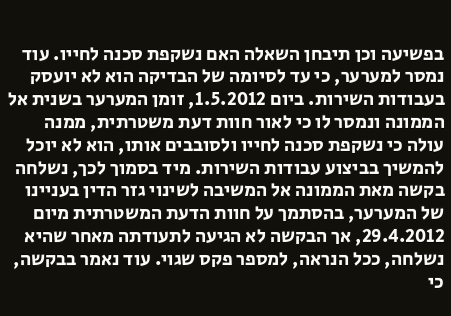בפשיעה וכן תיבחן השאלה האם נשקפת סכנה לחייו. עוד נמסר למערער, כי עד לסיומה של הבדיקה הוא לא יועסק בעבודות השירות. ביום 1.5.2012, זומן המערער בשנית אל הממונה ונמסר לו כי לאור חוות דעת משטרתית, ממנה עולה כי נשקפת סכנה לחייו ולסובבים אותו, הוא לא יוכל להמשיך בביצוע עבודות השירות. מיד בסמוך לכך, נשלחה בקשה מאת הממונה אל המשיבה לשינוי גזר הדין בעניינו של המערער, בהסתמך על חוות הדעת המשטרתית מיום 29.4.2012, אך הבקשה לא הגיעה לתעודתה מאחר שהיא נשלחה, ככל הנראה, למספר פקס שגוי. עוד נאמר בבקשה, כי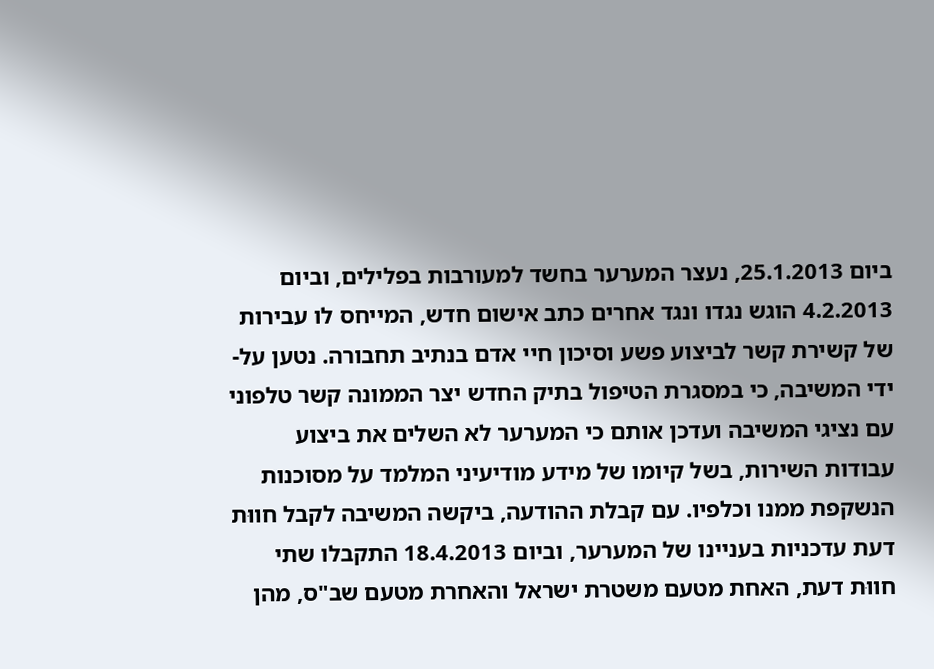ביום 25.1.2013, נעצר המערער בחשד למעורבות בפלילים, וביום 4.2.2013 הוגש נגדו ונגד אחרים כתב אישום חדש, המייחס לו עבירות של קשירת קשר לביצוע פשע וסיכון חיי אדם בנתיב תחבורה. נטען על-ידי המשיבה, כי במסגרת הטיפול בתיק החדש יצר הממונה קשר טלפוני עם נציגי המשיבה ועדכן אותם כי המערער לא השלים את ביצוע עבודות השירות, בשל קיומו של מידע מודיעיני המלמד על מסוכנות הנשקפת ממנו וכלפיו. עם קבלת ההודעה, ביקשה המשיבה לקבל חווּת דעת עדכניות בעניינו של המערער, וביום 18.4.2013 התקבלו שתי חווּת דעת, האחת מטעם משטרת ישראל והאחרת מטעם שב"ס, מהן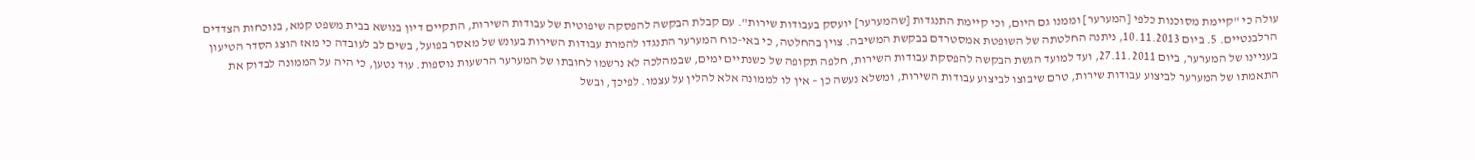עולה כי "קיימת מסוכנות כלפי [המערער] וממנו גם היום, וכי קיימת התנגדות [שהמערער] יועסק בעבודות שירות". עם קבלת הבקשה להפסקה שיפוטית של עבודות השירות, התקיים דיון בנושא בבית משפט קמא, בנוכחות הצדדים הרלבנטיים. 5. ביום 10.11.2013, ניתנה החלטתה של השופטת אמסטרדם בבקשת המשיבה. צוין בהחלטה, כי באי-כוח המערער התנגדו להמרת עבודות השירות בעונש של מאסר בפועל, בשים לב לעובדה כי מאז הוצג הסדר הטיעון בעניינו של המערער, ביום 27.11.2011, ועד למועד הגשת הבקשה להפסקת עבודות השירות, חלפה תקופה של כשנתיים ימים, שבמהלכה לא נרשמו לחובתו של המערער הרשעות נוספות. עוד נטען, כי היה על הממונה לבדוק את התאמתו של המערער לביצוע עבודות שירות, טרם שיבוצו לביצוע עבודות השירות, ומשלא נעשה כן – אין לו לממונה אלא להלין על עצמו. לפיכך, ובשל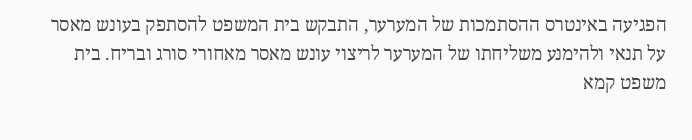הפגיעה באינטרס ההסתמכות של המערער, התבקש בית המשפט להסתפק בעונש מאסר על תנאי ולהימנע משליחתו של המערער לריצוי עונש מאסר מאחורי סורג ובריח. בית משפט קמא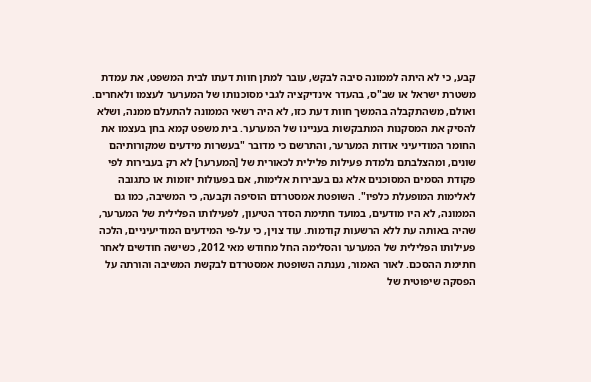קבע, כי לא היתה לממונה סיבה לבקש, עובר למתן חוות דעתו לבית המשפט, את עמדת משטרת ישראל או שב"ס, בהעדר אינדיקציה לגבי מסוכנותו של המערער לעצמו ולאחרים. ואולם, משהתקבלה בהמשך חוות דעת כזו, לא היה רשאי הממונה להתעלם ממנה, ושלא להסיק את המסקנות המתבקשות בעניינו של המערער. בית משפט קמא בחן בעצמו את החומר המודיעיני אודות המערער, והתרשם כי מדובר "בעשרות מידעים שמקורותיהם שונים, ומהצלבתם נלמדת פעילות פלילית לכאורית של [המערער] לא רק בעבירות לפי פקודת הסמים המסוכנים אלא גם בעבירות אלימות, אם בפעולות יזומות או כתגובה לאלימות המופעלת כלפיו". השופטת אמסטרדם הוסיפה וקבעה, כי המשיבה, כמו גם הממונה, לא היו מודעים, במועד חתימת הסדר הטיעון, לפעילותו הפלילית של המערער, שהיה באותה עת ללא הרשעות קודמות. עוד צוין, כי על-פי המידעים המודיעיניים, הלכה פעילותו הפלילית של המערער והסלימה החל מחודש מאי 2012, כשישה חודשים לאחר חתימת ההסכם. לאור האמור, נענתה השופטת אמסטרדם לבקשת המשיבה והורתה על הפסקה שיפוטית של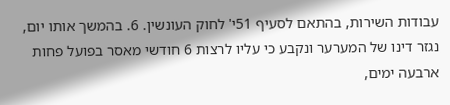עבודות השירות, בהתאם לסעיף 51י' לחוק העונשין. 6. בהמשך אותו יום, נגזר דינו של המערער ונקבע כי עליו לרצות 6 חודשי מאסר בפועל פחות ארבעה ימים,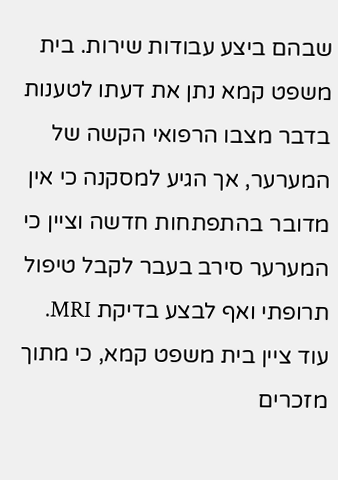שבהם ביצע עבודות שירות. בית משפט קמא נתן את דעתו לטענות בדבר מצבו הרפואי הקשה של המערער, אך הגיע למסקנה כי אין מדובר בהתפתחות חדשה וציין כי המערער סירב בעבר לקבל טיפול תרופתי ואף לבצע בדיקת MRI. עוד ציין בית משפט קמא, כי מתוך מזכרים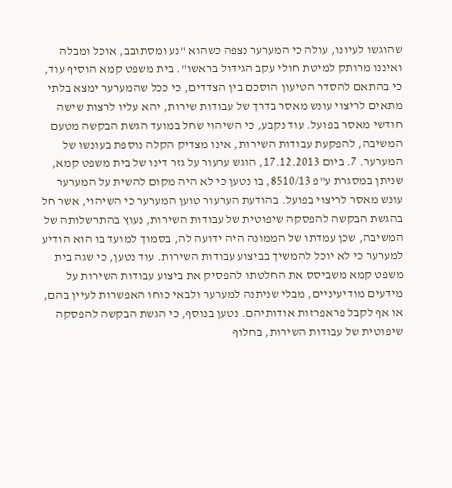שהוגשו לעיונו, עולה כי המערער נצפה כשהוא "נע ומסתובב, אוכל ומבלה ואיננו מרותק למיטת חולי עקב הגידול בראשו". בית משפט קמא הוסיף עוד, כי בהתאם להסדר הטיעון הוסכם בין הצדדים, כי ככל שהמערער ימצא בלתי מתאים לריצוי עונש מאסר בדרך של עבודות שירות, יהא עליו לרצות שישה חודשי מאסר בפועל. עוד נקבע, כי השיהוי שחל במועד הגשת הבקשה מטעם המשיבה, להפקעת עבודות השירות, אינו מצדיק הקלה נוספת בעונשו של המערער. 7. ביום 17.12.2013, הוגש ערעור על גזר דינו של בית משפט קמא, שניתן במסגרת ע"פ 8510/13, בו נטען כי לא היה מקום להשית על המערער עונש מאסר לריצוי בפועל. בהודעת הערעור טוען המערער כי השיהוי, אשר חל בהגשת הבקשה להפסקה שיפוטית של עבודות השירות, נעוץ בהתרשלותה של המשיבה, שכן עמדתו של הממונה היה ידועה לה, בסמוך למועד בו הוא הודיע למערער כי לא יוכל להמשיך בביצוע עבודות השירות. עוד נטען, כי שגה בית משפט קמא משביסס את החלטתו להפסיק את ביצוע עבודות השירות על מידעים מודיעיניים, מבלי שניתנה למערער ולבאי כוחו האפשרות לעיין בהם, או אף לקבל פראפרזות אודותיהם. נטען בנוסף, כי הגשת הבקשה להפסקה שיפוטית של עבודות השירות, בחלוף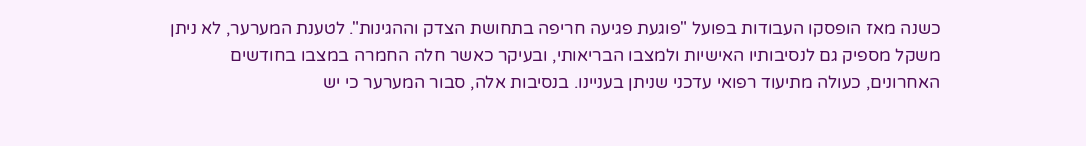כשנה מאז הופסקו העבודות בפועל "פוגעת פגיעה חריפה בתחושת הצדק וההגינות". לטענת המערער, לא ניתן משקל מספיק גם לנסיבותיו האישיות ולמצבו הבריאותי, ובעיקר כאשר חלה החמרה במצבו בחודשים האחרונים, כעולה מתיעוד רפואי עדכני שניתן בעניינו. בנסיבות אלה, סבור המערער כי יש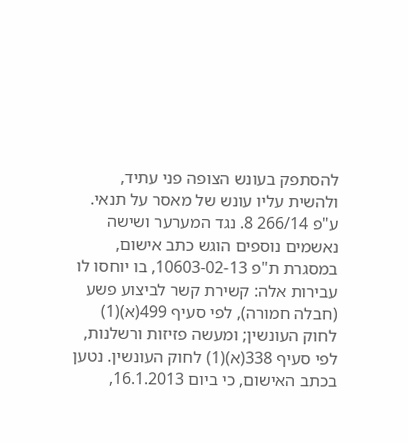להסתפק בעונש הצופה פני עתיד, ולהשית עליו עונש של מאסר על תנאי. ע"פ 266/14 8. נגד המערער ושישה נאשמים נוספים הוגש כתב אישום, במסגרת ת"פ 10603-02-13, בו יוחסו לו עבירות אלה: קשירת קשר לביצוע פשע (חבלה חמורה), לפי סעיף 499(א)(1) לחוק העונשין; ומעשה פזיזות ורשלנות, לפי סעיף 338(א)(1) לחוק העונשין. נטען בכתב האישום, כי ביום 16.1.2013,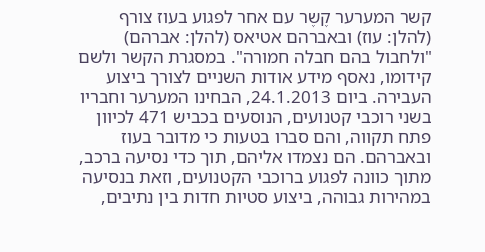קשר המערער קֶשֶר עם אחר לפגוע בעוז צורף (להלן: עוז) ובאברהם אטיאס (להלן: אברהם) "ולחבול בהם חבלה חמורה". במסגרת הקשר ולשם קידומו, נאסף מידע אודות השניים לצורך ביצוע העבירה. ביום 24.1.2013, הבחינו המערער וחבריו בשני רוכבי קטנועים, הנוסעים בכביש 471 לכיוון פתח תקווה, והם סברו בטעות כי מדובר בעוז ובאברהם. הם נצמדו אליהם, תוך כדי נסיעה ברכב, מתוך כוונה לפגוע ברוכבי הקטנועים, וזאת בנסיעה במהירות גבוהה, ביצוע סטיות חדות בין נתיבים,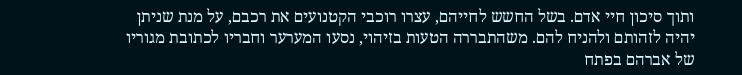ותוך סיכון חיי אדם. בשל החשש לחייהם, עצרו רוכבי הקטנועים את רכבם, על מנת שניתן יהיה לזהותם ולהניח להם. משהתבררה הטעות בזיהוי, נסעו המערער וחבריו לכתובת מגוריו של אברהם בפתח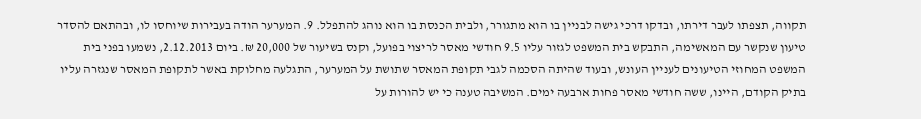תקווה, תצפתו לעבר דירתו, ובדקו דרכי גישה לבניין בו הוא מתגורר, ולבית הכנסת בו הוא נוהג להתפלל. 9. המערער הודה בעבירות שיוחסו לו, ובהתאם להסדר טיעון שנקשר עם המאשימה, התבקש בית המשפט לגזור עליו 9.5 חודשי מאסר לריצוי בפועל, וקנס בשיעור של 20,000 ₪. ביום 2.12.2013, נשמעו בפני בית המשפט המחוזי הטיעונים לעניין העונש, ובעוד שהיתה הסכמה לגבי תקופת המאסר שתושת על המערער, התגלעה מחלוקת באשר לתקופת המאסר שנגזרה עליו בתיק הקודם, היינו, ששה חודשי מאסר פחות ארבעה ימים. המשיבה טענה כי יש להורות על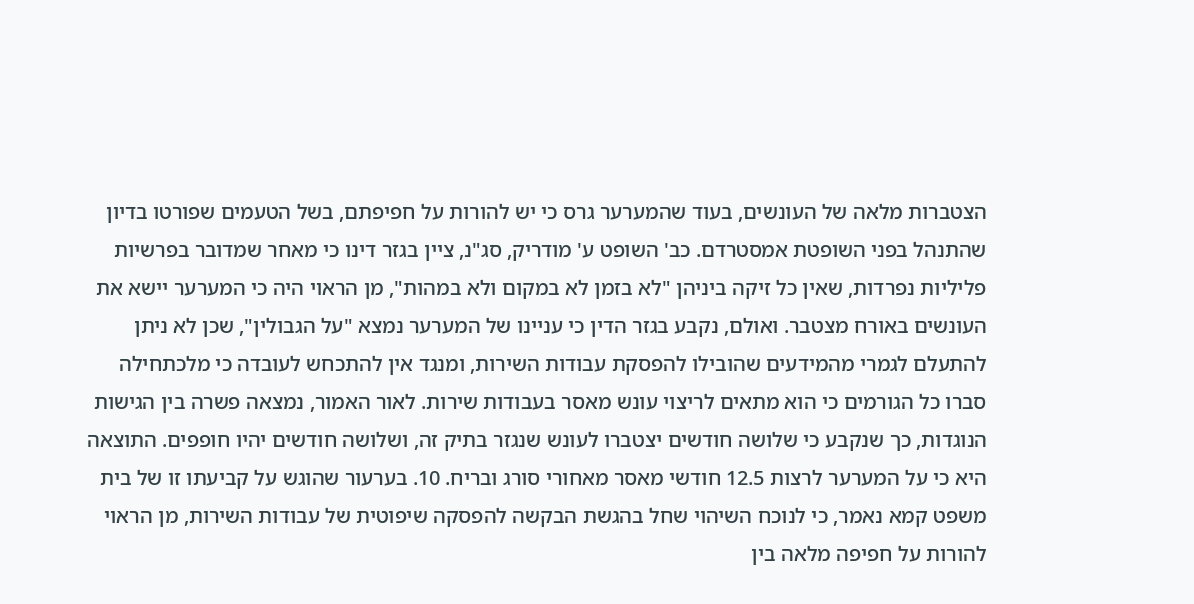הצטברות מלאה של העונשים, בעוד שהמערער גרס כי יש להורות על חפיפתם, בשל הטעמים שפורטו בדיון שהתנהל בפני השופטת אמסטרדם. כב' השופט ע' מודריק, סג"נ, ציין בגזר דינו כי מאחר שמדובר בפרשיות פליליות נפרדות, שאין כל זיקה ביניהן "לא בזמן לא במקום ולא במהות", מן הראוי היה כי המערער יישא את העונשים באורח מצטבר. ואולם, נקבע בגזר הדין כי עניינו של המערער נמצא "על הגבולין", שכן לא ניתן להתעלם לגמרי מהמידעים שהובילו להפסקת עבודות השירות, ומנגד אין להתכחש לעובדה כי מלכתחילה סברו כל הגורמים כי הוא מתאים לריצוי עונש מאסר בעבודות שירות. לאור האמור, נמצאה פשרה בין הגישות הנוגדות, כך שנקבע כי שלושה חודשים יצטברו לעונש שנגזר בתיק זה, ושלושה חודשים יהיו חופפים. התוצאה היא כי על המערער לרצות 12.5 חודשי מאסר מאחורי סורג ובריח. 10. בערעור שהוגש על קביעתו זו של בית משפט קמא נאמר, כי לנוכח השיהוי שחל בהגשת הבקשה להפסקה שיפוטית של עבודות השירות, מן הראוי להורות על חפיפה מלאה בין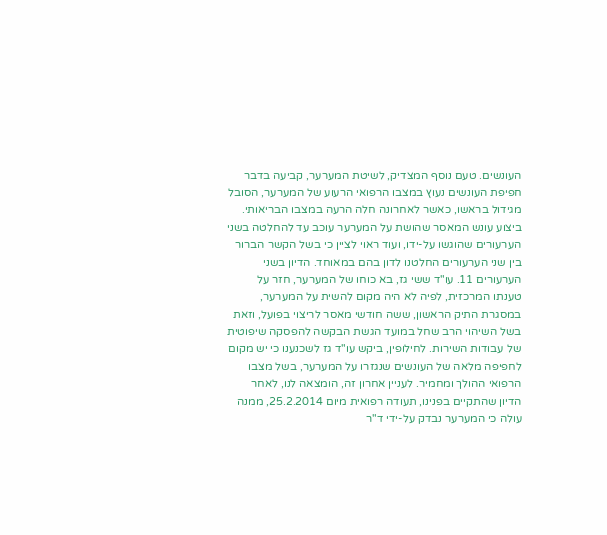העונשים. טעם נוסף המצדיק, לשיטת המערער, קביעה בדבר חפיפת העונשים נעוץ במצבו הרפואי הרעוע של המערער, הסובל מגידול בראשו, כאשר לאחרונה חלה הרעה במצבו הבריאותי. ביצוע עונש המאסר שהושת על המערער עוכב עד להחלטה בשני הערעורים שהוגשו על-ידו, ועוד ראוי לציין כי בשל הקשר הברור בין שני הערעורים החלטנו לדון בהם במאוחד. הדיון בשני הערעורים 11. עו"ד ששי גז, בא כוחו של המערער, חזר על טענתו המרכזית, לפיה לא היה מקום להשית על המערער, במסגרת התיק הראשון, ששה חודשי מאסר לריצוי בפועל, וזאת בשל השיהוי הרב שחל במועד הגשת הבקשה להפסקה שיפוטית של עבודות השירות. לחילופין, ביקש עו"ד גז לשכנענו כי יש מקום לחפיפה מלאה של העונשים שנגזרו על המערער, בשל מצבו הרפואי ההולך ומחמיר. לעניין אחרון זה, הומצאה לנו, לאחר הדיון שהתקיים בפנינו, תעודה רפואית מיום 25.2.2014, ממנה עולה כי המערער נבדק על-ידי ד"ר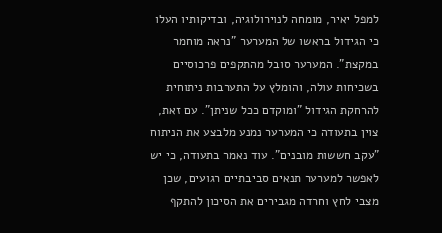למפל יאיר, מומחה לנוירולוגיה, ובדיקותיו העלו כי הגידול בראשו של המערער "נראה מוחמר במקצת". המערער סובל מהתקפים פרכוסיים בשכיחות עולה, והומלץ על התערבות ניתוחית להרחקת הגידול "ומוקדם ככל שניתן". עם זאת, צוין בתעודה כי המערער נמנע מלבצע את הניתוח "עקב חששות מובנים". עוד נאמר בתעודה, כי יש לאפשר למערער תנאים סביבתיים רגועים, שכן מצבי לחץ וחרדה מגבירים את הסיכון להתקף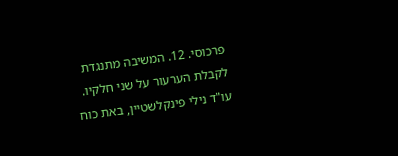פרכוסי. 12. המשיבה מתנגדת לקבלת הערעור על שני חלקיו. עו"ד נילי פינקלשטיין, באת כוח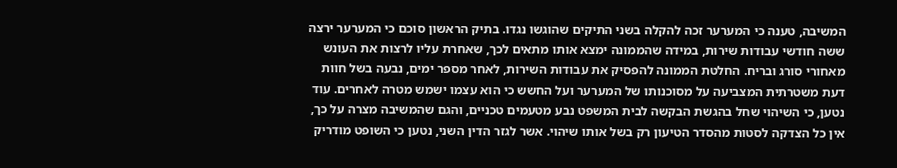המשיבה, טענה כי המערער זכה להקלה בשני התיקים שהוגשו נגדו. בתיק הראשון סוכם כי המערער ירצה ששה חודשי עבודות שירות, במידה שהממונה ימצא אותו מתאים לכך, שאחרת עליו לרצות את העונש מאחורי סורג ובריח. החלטת הממונה להפסיק את עבודות השירות, לאחר מספר ימים, נבעה בשל חוות דעת משטרתית המצביעה על מסוכנותו של המערער ועל החשש כי הוא עצמו ישמש מטרה לאחרים. עוד נטען, כי השיהוי שחל בהגשת הבקשה לבית המשפט נבע מטעמים טכניים, והגם שהמשיבה מצרה על כך, אין כל הצדקה לסטות מהסדר הטיעון רק בשל אותו שיהוי. אשר לגזר הדין השני, נטען כי השופט מודריק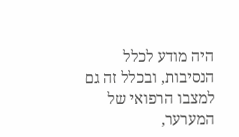היה מודע לכלל הנסיבות, ובכלל זה גם למצבו הרפואי של המערער,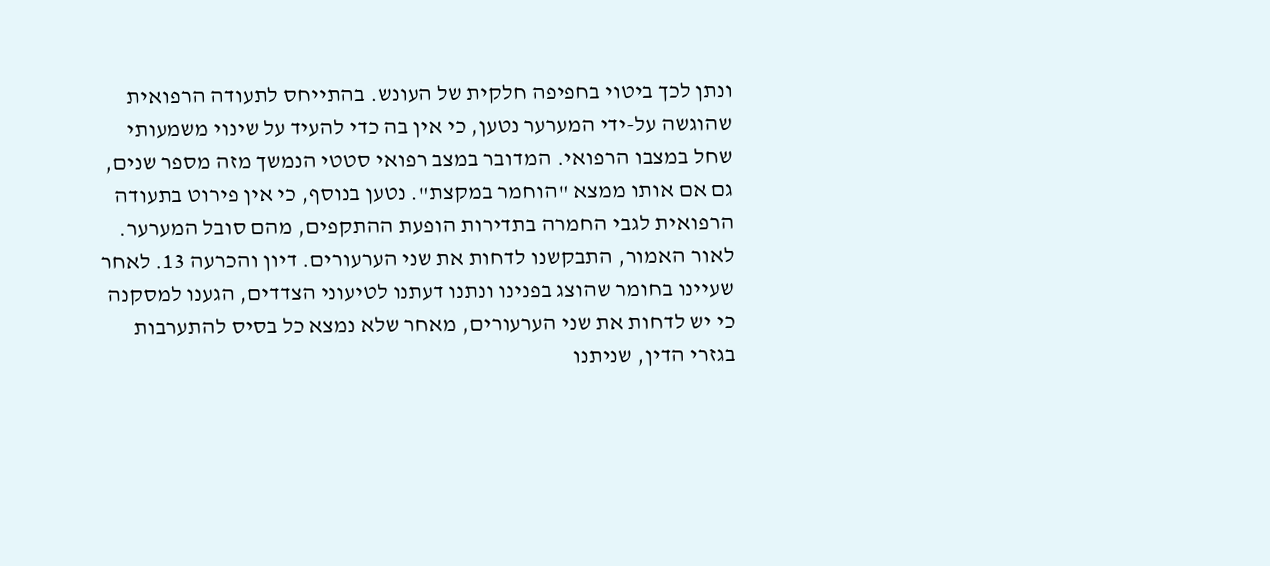ונתן לכך ביטוי בחפיפה חלקית של העונש. בהתייחס לתעודה הרפואית שהוגשה על-ידי המערער נטען, כי אין בה כדי להעיד על שינוי משמעותי שחל במצבו הרפואי. המדובר במצב רפואי סטטי הנמשך מזה מספר שנים, גם אם אותו ממצא "הוחמר במקצת". נטען בנוסף, כי אין פירוט בתעודה הרפואית לגבי החמרה בתדירות הופעת ההתקפים, מהם סובל המערער. לאור האמור, התבקשנו לדחות את שני הערעורים. דיון והכרעה 13. לאחר שעיינו בחומר שהוצג בפנינו ונתנו דעתנו לטיעוני הצדדים, הגענו למסקנה כי יש לדחות את שני הערעורים, מאחר שלא נמצא כל בסיס להתערבות בגזרי הדין, שניתנו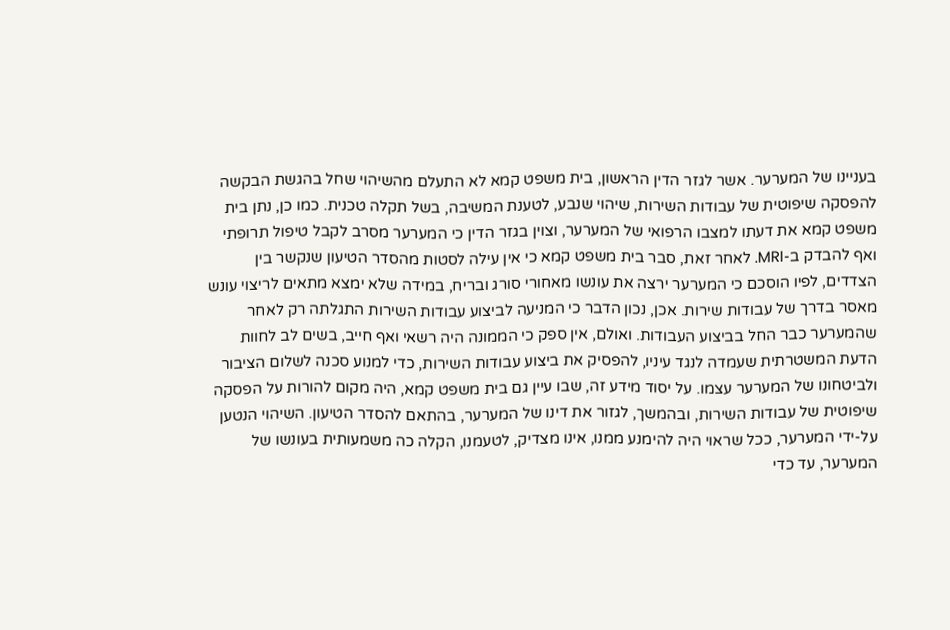בעניינו של המערער. אשר לגזר הדין הראשון, בית משפט קמא לא התעלם מהשיהוי שחל בהגשת הבקשה להפסקה שיפוטית של עבודות השירות, שיהוי שנבע, לטענת המשיבה, בשל תקלה טכנית. כמו כן, נתן בית משפט קמא את דעתו למצבו הרפואי של המערער, וצוין בגזר הדין כי המערער מסרב לקבל טיפול תרופתי ואף להבדק ב-MRI. לאחר זאת, סבר בית משפט קמא כי אין עילה לסטות מהסדר הטיעון שנקשר בין הצדדים, לפיו הוסכם כי המערער ירצה את עונשו מאחורי סורג ובריח, במידה שלא ימצא מתאים לריצוי עונש מאסר בדרך של עבודות שירות. אכן, נכון הדבר כי המניעה לביצוע עבודות השירות התגלתה רק לאחר שהמערער כבר החל בביצוע העבודות. ואולם, אין ספק כי הממונה היה רשאי ואף חייב, בשים לב לחוות הדעת המשטרתית שעמדה לנגד עיניו, להפסיק את ביצוע עבודות השירות, כדי למנוע סכנה לשלום הציבור ולביטחונו של המערער עצמו. על יסוד מידע זה, שבו עיין גם בית משפט קמא, היה מקום להורות על הפסקה שיפוטית של עבודות השירות, ובהמשך, לגזור את דינו של המערער, בהתאם להסדר הטיעון. השיהוי הנטען על-ידי המערער, ככל שראוי היה להימנע ממנו, אינו מצדיק, לטעמנו, הקלה כה משמעותית בעונשו של המערער, עד כדי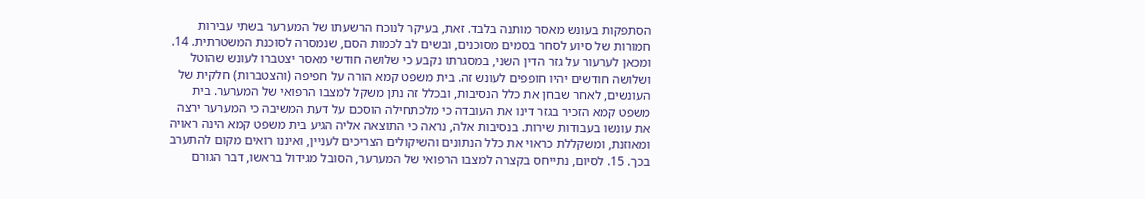הסתפקות בעונש מאסר מותנה בלבד. זאת, בעיקר לנוכח הרשעתו של המערער בשתי עבירות חמורות של סיוע לסחר בסמים מסוכנים, ובשים לב לכמות הסם, שנמסרה לסוכנת המשטרתית. 14. ומכאן לערעור על גזר הדין השני, במסגרתו נקבע כי שלושה חודשי מאסר יצטברו לעונש שהוטל ושלושה חודשים יהיו חופפים לעונש זה. בית משפט קמא הורה על חפיפה (והצטברות) חלקית של העונשים, לאחר שבחן את כלל הנסיבות, ובכלל זה נתן משקל למצבו הרפואי של המערער. בית משפט קמא הזכיר בגזר דינו את העובדה כי מלכתחילה הוסכם על דעת המשיבה כי המערער ירצה את עונשו בעבודות שירות. בנסיבות אלה, נראה כי התוצאה אליה הגיע בית משפט קמא הינה ראויה ומאוזנת, ומשקללת כראוי את כלל הנתונים והשיקולים הצריכים לעניין, ואיננו רואים מקום להתערב בכך. 15. לסיום, נתייחס בקצרה למצבו הרפואי של המערער, הסובל מגידול בראשו, דבר הגורם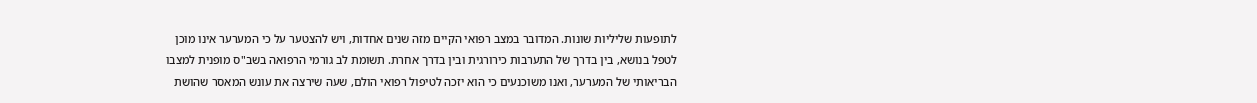לתופעות שליליות שונות. המדובר במצב רפואי הקיים מזה שנים אחדות, ויש להצטער על כי המערער אינו מוכן לטפל בנושא, בין בדרך של התערבות כירורגית ובין בדרך אחרת. תשומת לב גורמי הרפואה בשב"ס מופנית למצבו הבריאותי של המערער, ואנו משוכנעים כי הוא יזכה לטיפול רפואי הולם, שעה שירצה את עונש המאסר שהושת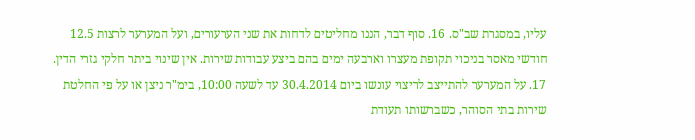עליו, במסגרת שב"ס. 16. סוף דבר, הננו מחליטים לדחות את שני הערעורים, ועל המערער לרצות 12.5 חודשי מאסר בניכוי תקופת מעצרו וארבעה ימים בהם ביצע עבודות שירות. אין שינוי ביתר חלקי גזרי הדין. 17. על המערער להתייצב לריצוי עונשו ביום 30.4.2014 עד לשעה 10:00, בימ"ר ניצן או על פי החלטת שירות בתי הסוהר, כשברשותו תעודת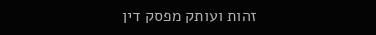זהות ועותק מפסק דין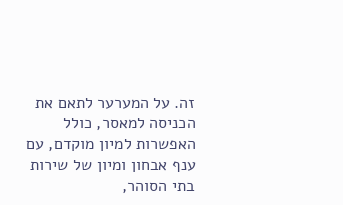זה. על המערער לתאם את הכניסה למאסר, כולל האפשרות למיון מוקדם, עם ענף אבחון ומיון של שירות בתי הסוהר,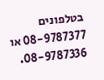בטלפונים 08-9787377 או 08-9787336.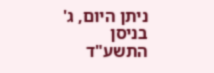ניתן היום, ג' בניסן התשע"ד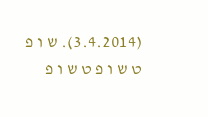(3.4.2014). ש ו פ ט ש ו פ ט ש ו פ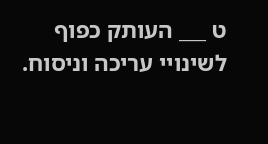ט ___ העותק כפוף לשינויי עריכה וניסוח.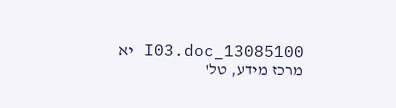13085100_I03.doc יא מרכז מידע, טל'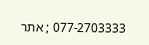077-2703333 ; אתר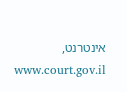אינטרנט, www.court.gov.il